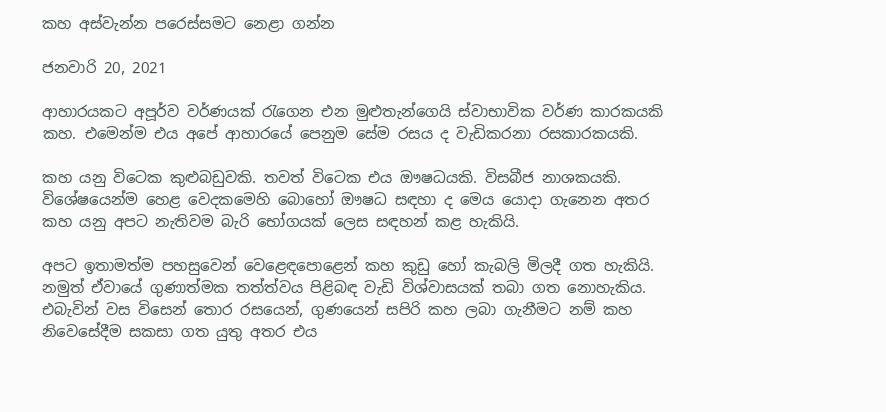කහ අස්වැන්න පරෙස්සමට නෙළා ගන්න

ජනවාරි 20, 2021

ආහාරයකට අපූර්ව වර්ණයක් රැගෙන එන මුළුතැන්ගෙයි ස්වාභාවික වර්ණ කාරකයකි කහ. එමෙන්ම එය අපේ ආහාරයේ පෙනුම සේම රසය ද වැඩිකරනා රසකාරකයකි.

කහ යනු විටෙක කුළුබඩුවකි. තවත් විටෙක එය ඖෂධයකි. විසබීජ නාශකයකි. විශේෂයෙන්ම හෙළ වෙදකමෙහි බොහෝ ඖෂධ සඳහා ද මෙය යොදා ගැනෙන අතර කහ යනු අපට නැතිවම බැරි භෝගයක් ලෙස සඳහන් කළ හැකියි.

අපට ඉතාමත්ම පහසුවෙන් වෙළෙඳපොළෙන් කහ කුඩු හෝ කැබලි මිලදී ගත හැකියි. නමුත් ඒවායේ ගුණාත්මක තත්ත්වය පිළිබඳ වැඩි විශ්වාසයක් තබා ගත නොහැකිය. එබැවින් වස විසෙන් තොර රසයෙන්, ගුණයෙන් සපිරි කහ ලබා ගැනීමට නම් කහ නිවෙසේදීම සකසා ගත යුතු අතර එය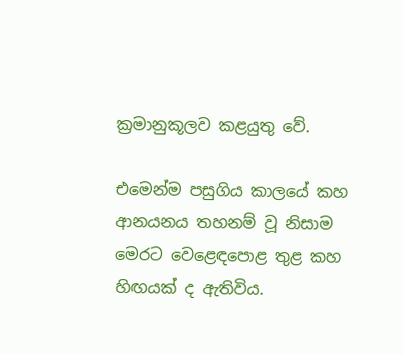ක්‍රමානුකූලව කළයුතු වේ.

එමෙන්ම පසුගිය කාලයේ කහ ආනයනය තහනම් වූ නිසාම මෙරට වෙළෙඳපොළ තුළ කහ හිඟයක් ද ඇතිවිය.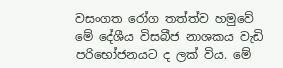වසංගත රෝග තත්ත්ව හමුවේ මේ දේශීය විසබීජ නාශකය වැඩි පරිභෝජනයට ද ලක් විය. මේ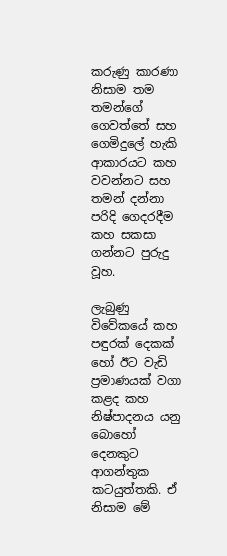කරුණු කාරණා නිසාම තම තමන්ගේ ගෙවත්තේ සහ ගෙමිදුලේ හැකි ආකාරයට කහ වවන්නට සහ තමන් දන්නා පරිදි ගෙදරදීම කහ සකසා ගන්නට පුරුදු වූහ.

ලැබුණු විවේකයේ කහ පඳුරක් දෙකක් හෝ ඊට වැඩි ප්‍රමාණයක් වගා කළද කහ නිෂ්පාදනය යනු බොහෝ දෙනකුට ආගන්තුක කටයුත්තකි. ඒ නිසාම මේ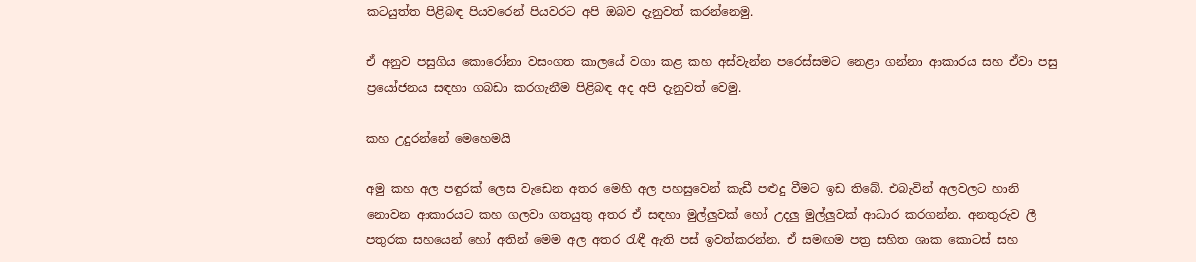කටයුත්ත පිළිබඳ පියවරෙන් පියවරට අපි ඔබව දැනුවත් කරන්නෙමු.

ඒ අනුව පසුගිය කොරෝනා වසංගත කාලයේ වගා කළ කහ අස්වැන්න පරෙස්සමට නෙළා ගන්නා ආකාරය සහ ඒවා පසු ප්‍රයෝජනය සඳහා ගබඩා කරගැනීම පිළිබඳ අද අපි දැනුවත් වෙමු.

කහ උදුරන්නේ මෙහෙමයි

අමු කහ අල පඳුරක් ලෙස වැඩෙන අතර මෙහි අල පහසුවෙන් කැඩී පළුදු වීමට ඉඩ තිබේ. එබැවින් අලවලට හානි නොවන ආකාරයට කහ ගලවා ගතයුතු අතර ඒ සඳහා මුල්ලුවක් හෝ උදලු මුල්ලුවක් ආධාර කරගන්න. අනතුරුව ලී පතුරක සහයෙන් හෝ අතින් මෙම අල අතර රැඳී ඇති පස් ඉවත්කරන්න. ඒ සමඟම පත්‍ර සහිත ශාක කොටස් සහ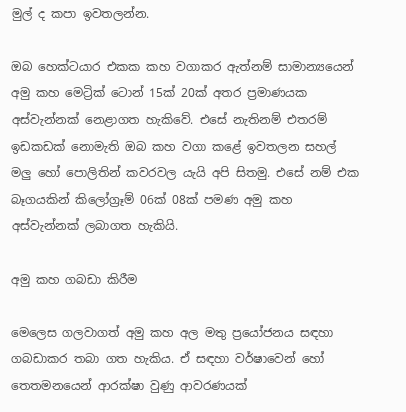මුල් ද කපා ඉවතලන්න.

ඔබ හෙක්ටයාර එකක කහ වගාකර ඇත්නම් සාමාන්‍යයෙන් අමු කහ මෙට්‍රික් ටොන් 15ක් 20ක් අතර ප්‍රමාණයක අස්වැන්නක් නෙළාගත හැකිවේ. එසේ නැතිනම් එතරම් ඉඩකඩක් නොමැති ඔබ කහ වගා කළේ ඉවතලන සහල් මලු හෝ පොලිතින් කවරවල යැයි අපි සිතමු. එසේ නම් එක බෑගයකින් කිලෝග්‍රෑම් 06ක් 08ක් පමණ අමු කහ අස්වැන්නක් ලබාගත හැකියි.

අමු කහ ගබඩා කිරීම

මෙලෙස ගලවාගත් අමු කහ අල මතු ප්‍රයෝජනය සඳහා ගබඩාකර තබා ගත හැකිය. ඒ සඳහා වර්ෂාවෙන් හෝ තෙතමනයෙන් ආරක්ෂා වුණු ආවරණයක්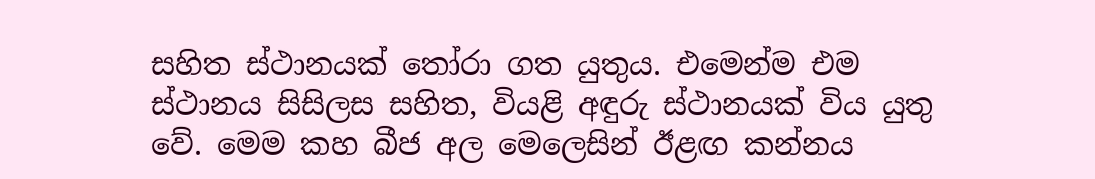සහිත ස්ථානයක් තෝරා ගත යුතුය. එමෙන්ම එම ස්ථානය සිසිලස සහිත, වියළි අඳුරු ස්ථානයක් විය යුතු වේ. මෙම කහ බීජ අල මෙලෙසින් ඊළඟ කන්නය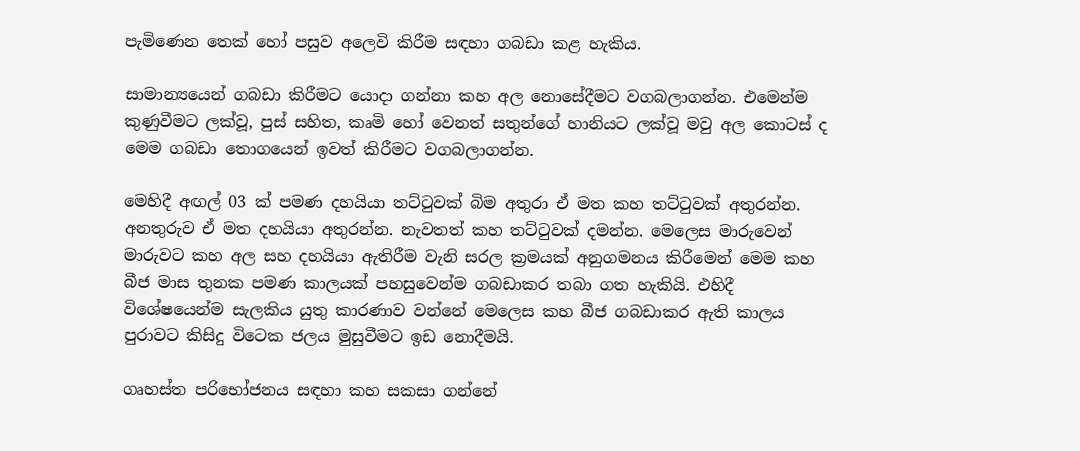පැමිණෙන තෙක් හෝ පසුව අලෙවි කිරීම සඳහා ගබඩා කළ හැකිය.

සාමාන්‍යයෙන් ගබඩා කිරීමට යොදා ගන්නා කහ අල නොසේදීමට වගබලාගන්න. එමෙන්ම කුණුවීමට ලක්වූ, පුස් සහිත, කෘමි හෝ වෙනත් සතුන්ගේ හානියට ලක්වූ මවු අල කොටස් ද මෙම ගබඩා තොගයෙන් ඉවත් කිරීමට වගබලාගන්න.

මෙහිදී අඟල් 03 ක් පමණ දහයියා තට්ටුවක් බිම අතුරා ඒ මත කහ තට්ටුවක් අතුරන්න. අනතුරුව ඒ මත දහයියා අතුරන්න. නැවතත් කහ තට්ටුවක් දමන්න. මෙලෙස මාරුවෙන් මාරුවට කහ අල සහ දහයියා ඇතිරීම වැනි සරල ක්‍රමයක් අනුගමනය කිරීමෙන් මෙම කහ බීජ මාස තුනක පමණ කාලයක් පහසුවෙන්ම ගබඩාකර තබා ගත හැකියි. එහිදී විශේෂයෙන්ම සැලකිය යුතු කාරණාව වන්නේ මෙලෙස කහ බීජ ගබඩාකර ඇති කාලය පුරාවට කිසිදු විටෙක ජලය මුසුවීමට ඉඩ නොදීමයි.

ගෘහස්ත පරිභෝජනය සඳහා කහ සකසා ගන්නේ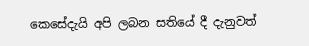කෙසේදැයි අපි ලබන සතියේ දී දැනුවත්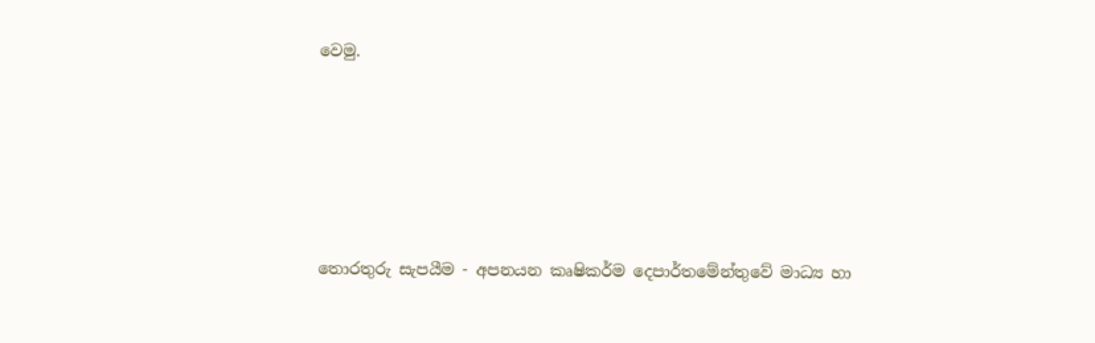වෙමු.





තොරතුරු සැපයීම - අපනයන කෘෂිකර්ම දෙපාර්තමේන්තුවේ මාධ්‍ය හා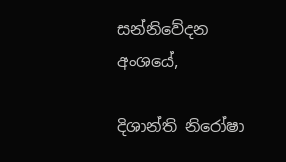සන්නිවේදන අංශයේ,

දිශාන්ති නිරෝෂා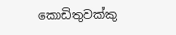කොඩිතුවක්කු